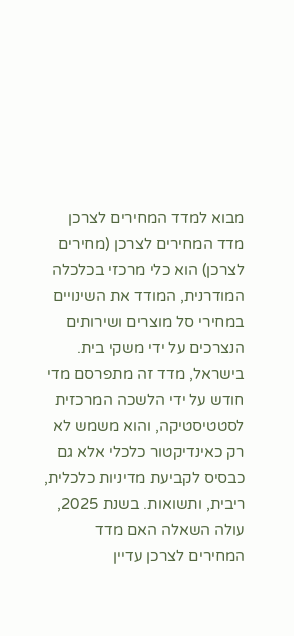מבוא למדד המחירים לצרכן
מדד המחירים לצרכן (מחירים לצרכן) הוא כלי מרכזי בכלכלה המודרנית, המודד את השינויים במחירי סל מוצרים ושירותים הנצרכים על ידי משקי בית. בישראל, מדד זה מתפרסם מדי חודש על ידי הלשכה המרכזית לסטטיסטיקה, והוא משמש לא רק כאינדיקטור כלכלי אלא גם כבסיס לקביעת מדיניות כלכלית, ריבית, ותשואות. בשנת 2025, עולה השאלה האם מדד המחירים לצרכן עדיין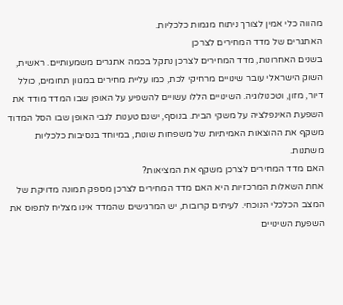מהווה כלי אמין לצורך ניתוח מגמות כלכליות.
האתגרים של מדד המחירים לצרכן
בשנים האחרונות, מדד המחירים לצרכן נתקל בכמה אתגרים משמעותיים. ראשית, השוק הישראלי עובר שינויים מרחיקי לכת, כמו עליית מחירים במגוון תחומים, כולל דיור, מזון, וטכנולוגיה. השינויים הללו עשויים להשפיע על האופן שבו המדד מודד את השפעת האינפלציה על משקי הבית. בנוסף, ישנם טענות לגבי האופן שבו הסל המדוד משקף את ההוצאות האמיתיות של משפחות שונות, במיוחד בנסיבות כלכליות משתנות.
האם מדד המחירים לצרכן משקף את המציאות?
אחת השאלות המרכזיות היא האם מדד המחירים לצרכן מספק תמונה מדויקת של המצב הכלכלי הנוכחי. לעיתים קרובות, יש המרגישים שהמדד אינו מצליח לתפוס את השפעת השינויים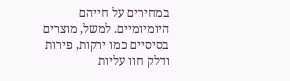במחירים על חייהם היומיומיים. למשל, מוצרים בסיסיים כמו ירקות, פירות ודלק חוו עליות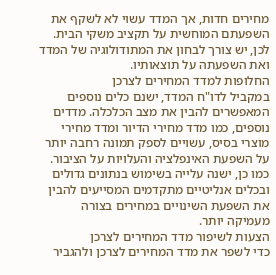מחירים חדות, אך המדד עשוי לא לשקף את השפעתם המוחשית על תקציב משקי הבית. לכן, יש צורך לבחון את המתודולוגיה של המדד ואת השפעתה על תוצאותיו.
החלופות למדד המחירים לצרכן
במקביל לדו"ח המדד, ישנם כלים נוספים המאפשרים להבין את מצב הכלכלה. מדדים נוספים, כמו מדד מחירי הדיור ומדד מחירי מוצרי בסיס, עשויים לספק תמונה רחבה יותר על השפעת האינפלציה והעלויות על הציבור. כמו כן, ישנה עלייה בשימוש בנתונים גדולים ובכלים אנליטיים מתקדמים המסייעים להבין את השפעת השינויים במחירים בצורה מעמיקה יותר.
הצעות לשיפור מדד המחירים לצרכן
כדי לשפר את מדד המחירים לצרכן ולהגביר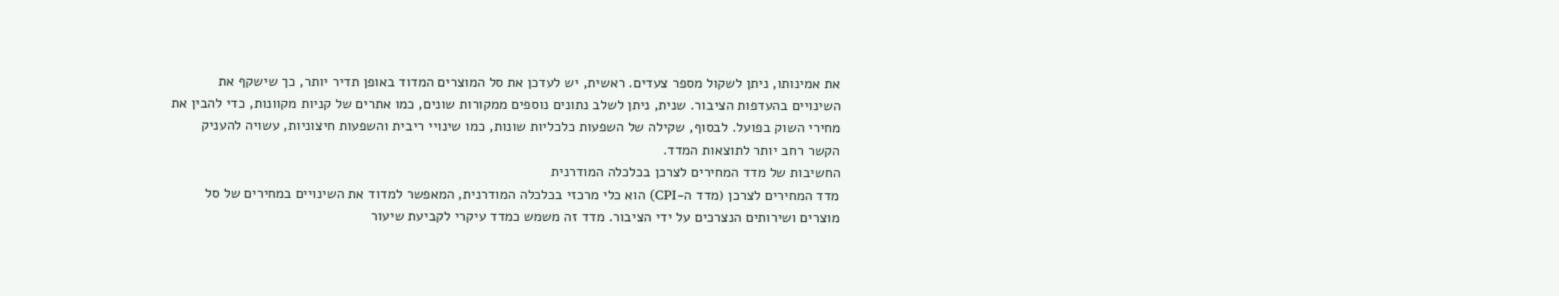את אמינותו, ניתן לשקול מספר צעדים. ראשית, יש לעדכן את סל המוצרים המדוד באופן תדיר יותר, כך שישקף את השינויים בהעדפות הציבור. שנית, ניתן לשלב נתונים נוספים ממקורות שונים, כמו אתרים של קניות מקוונות, כדי להבין את מחירי השוק בפועל. לבסוף, שקילה של השפעות כלכליות שונות, כמו שינויי ריבית והשפעות חיצוניות, עשויה להעניק הקשר רחב יותר לתוצאות המדד.
החשיבות של מדד המחירים לצרכן בכלכלה המודרנית
מדד המחירים לצרכן (מדד ה-CPI) הוא כלי מרכזי בכלכלה המודרנית, המאפשר למדוד את השינויים במחירים של סל מוצרים ושירותים הנצרכים על ידי הציבור. מדד זה משמש כמדד עיקרי לקביעת שיעור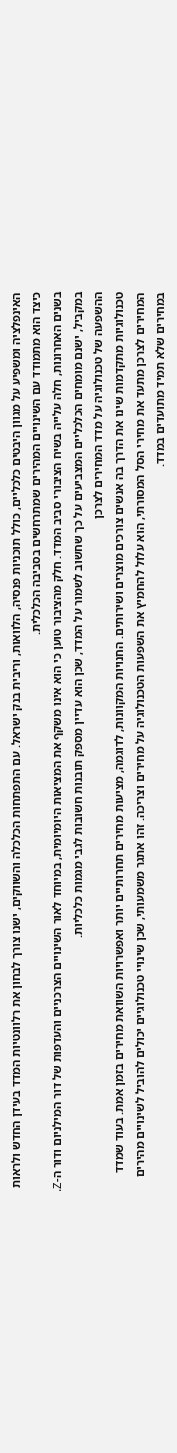האינפלציה ומשפיע על מגוון היבטים כלכליים, כולל תוכניות פנסיה, הלוואות, וריבית בנק ישראל. עם התפתחות הכלכלה והשווקים, ישנו צורך לבחון את רלוונטיות המדד בעידן החדש ולראות כיצד הוא מתמודד עם השינויים המהירים שמתרחשים בסביבה הכלכלית.
בשנים האחרונות, חלה עלייה בשיח הציבורי סביב המדד. חלק מהציבור טוען כי הוא אינו משקף את המציאות היומיומית, במיוחד לאור השינויים הצרכניים והעדפות של דור המילניום ודור ה-Z. במקביל, ישנם מומחים הכלכליים המצביעים על כך שחשוב לשמור על המדד, שכן הוא עדיין מספק תובנות חשובות לגבי מגמות כלכליות.
ההשפעה של טכנולוגיה על מדד המחירים לצרכן
טכנולוגיות מתקדמות שינו את הדרך בה אנשים צורכים מוצרים ושירותים. החנויות המקוונות, לדוגמה, מציעות מחירים תחרותיים יותר ואפשרויות השוואת מחירים בזמן אמת. בעוד שמדד המחירים לצרכן מתעד את מחירי הסל המסורתי, הוא עלול להחמיץ את השפעות הטכנולוגיה על מחירים וצריכה. זהו אתגר משמעותי, שכן שינויי טכנולוגיים יכולים להוביל לשינויים מהירים במחירים שלא תמיד מתועדים במדד.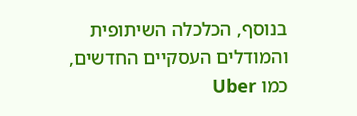בנוסף, הכלכלה השיתופית והמודלים העסקיים החדשים, כמו Uber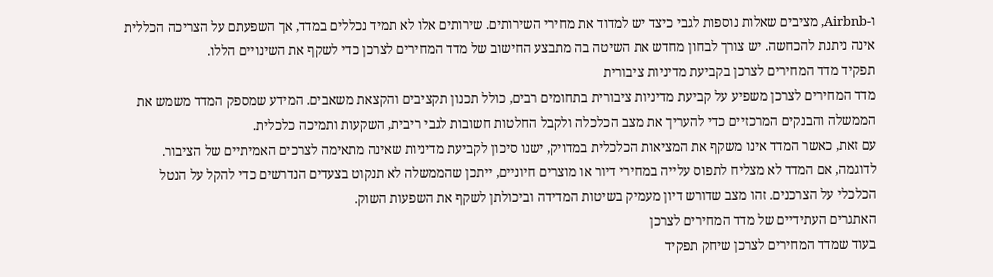ו-Airbnb, מציבים שאלות נוספות לגבי כיצד יש למדוד את מחירי השירותים. שירותים אלו לא תמיד נכללים במדד, אך השפעתם על הצריכה הכללית אינה ניתנת להכחשה. יש צורך לבחון מחדש את השיטה בה מתבצע החישוב של מדד המחירים לצרכן כדי לשקף את השינויים הללו.
תפקיד מדד המחירים לצרכן בקביעת מדיניות ציבורית
מדד המחירים לצרכן משפיע על קביעת מדיניות ציבורית בתחומים רבים, כולל תכנון תקציבים והקצאת משאבים. המידע שמספק המדד משמש את הממשלה והבנקים המרכזיים כדי להעריך את מצב הכלכלה ולקבל החלטות חשובות לגבי ריבית, השקעות ותמיכה כלכלית.
עם זאת, כאשר המדד אינו משקף את המציאות הכלכלית במדויק, ישנו סיכון לקביעת מדיניות שאינה מתאימה לצרכים האמיתיים של הציבור. לדוגמה, אם המדד לא מצליח לתפוס עלייה במחירי דיור או מוצרים חיוניים, ייתכן שהממשלה לא תנקוט בצעדים הנדרשים כדי להקל על הנטל הכלכלי על הצרכנים. זהו מצב שדורש דיון מעמיק בשיטות המדידה וביכולתן לשקף את השפעות השוק.
האתגרים העתידיים של מדד המחירים לצרכן
בעוד שמדד המחירים לצרכן שיחק תפקיד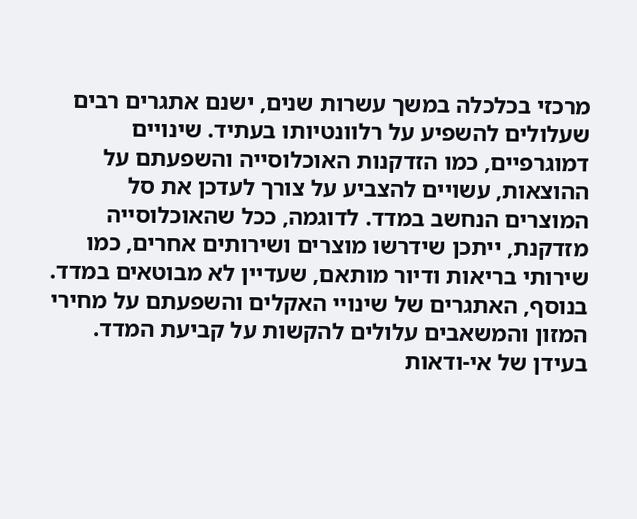מרכזי בכלכלה במשך עשרות שנים, ישנם אתגרים רבים שעלולים להשפיע על רלוונטיותו בעתיד. שינויים דמוגרפיים, כמו הזדקנות האוכלוסייה והשפעתם על ההוצאות, עשויים להצביע על צורך לעדכן את סל המוצרים הנחשב במדד. לדוגמה, ככל שהאוכלוסייה מזדקנת, ייתכן שידרשו מוצרים ושירותים אחרים, כמו שירותי בריאות ודיור מותאם, שעדיין לא מבוטאים במדד.
בנוסף, האתגרים של שינויי האקלים והשפעתם על מחירי המזון והמשאבים עלולים להקשות על קביעת המדד. בעידן של אי-ודאות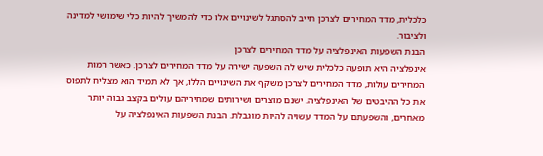כלכלית, מדד המחירים לצרכן חייב להסתגל לשינויים אלו כדי להמשיך להיות כלי שימושי למדינה ולציבור.
הבנת השפעות האינפלציה על מדד המחירים לצרכן
אינפלציה היא תופעה כלכלית שיש לה השפעה ישירה על מדד המחירים לצרכן. כאשר רמות המחירים עולות, מדד המחירים לצרכן משקף את השינויים הללו, אך לא תמיד הוא מצליח לתפוס את כל ההיבטים של האינפלציה. ישנם מוצרים ושירותים שמחיריהם עולים בקצב גבוה יותר מאחרים, והשפעתם על המדד עשויה להיות מוגבלת. הבנת השפעות האינפלציה על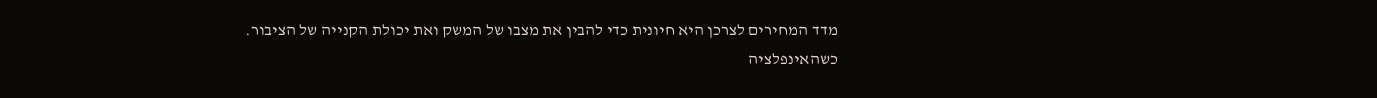מדד המחירים לצרכן היא חיונית כדי להבין את מצבו של המשק ואת יכולת הקנייה של הציבור.
כשהאינפלציה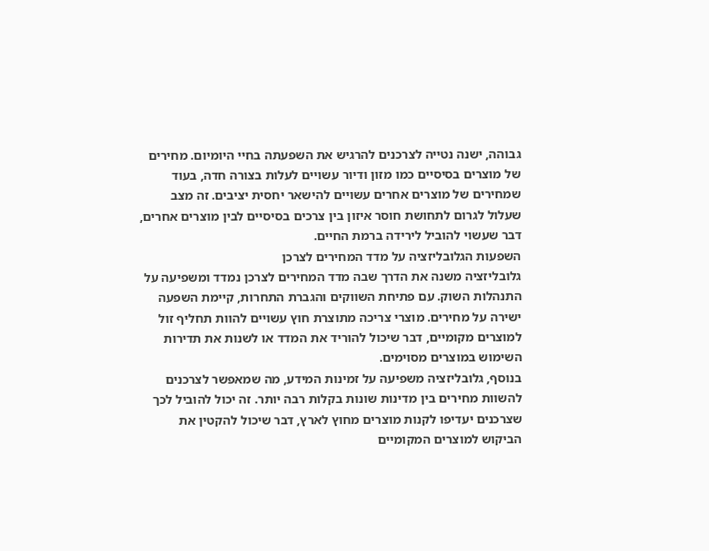גבוהה, ישנה נטייה לצרכנים להרגיש את השפעתה בחיי היומיום. מחירים של מוצרים בסיסיים כמו מזון ודיור עשויים לעלות בצורה חדה, בעוד שמחירים של מוצרים אחרים עשויים להישאר יחסית יציבים. זה מצב שעלול לגרום לתחושת חוסר איזון בין צרכים בסיסיים לבין מוצרים אחרים, דבר שעשוי להוביל לירידה ברמת החיים.
השפעות הגלובליזציה על מדד המחירים לצרכן
גלובליזציה משנה את הדרך שבה מדד המחירים לצרכן נמדד ומשפיעה על התנהלות השוק. עם פתיחת השווקים והגברת התחרות, קיימת השפעה ישירה על מחירים. מוצרי צריכה מתוצרת חוץ עשויים להוות תחליף זול למוצרים מקומיים, דבר שיכול להוריד את המדד או לשנות את תדירות השימוש במוצרים מסוימים.
בנוסף, גלובליזציה משפיעה על זמינות המידע, מה שמאפשר לצרכנים להשוות מחירים בין מדינות שונות בקלות רבה יותר. זה יכול להוביל לכך שצרכנים יעדיפו לקנות מוצרים מחוץ לארץ, דבר שיכול להקטין את הביקוש למוצרים המקומיים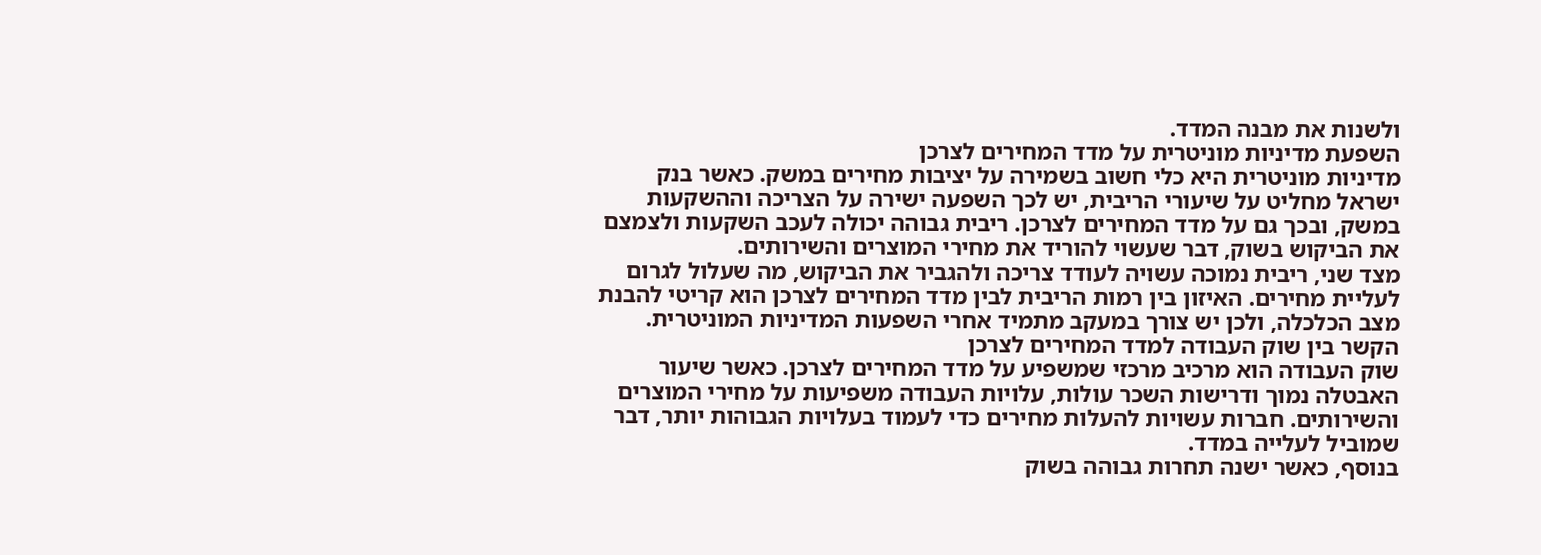ולשנות את מבנה המדד.
השפעת מדיניות מוניטרית על מדד המחירים לצרכן
מדיניות מוניטרית היא כלי חשוב בשמירה על יציבות מחירים במשק. כאשר בנק ישראל מחליט על שיעורי הריבית, יש לכך השפעה ישירה על הצריכה וההשקעות במשק, ובכך גם על מדד המחירים לצרכן. ריבית גבוהה יכולה לעכב השקעות ולצמצם את הביקוש בשוק, דבר שעשוי להוריד את מחירי המוצרים והשירותים.
מצד שני, ריבית נמוכה עשויה לעודד צריכה ולהגביר את הביקוש, מה שעלול לגרום לעליית מחירים. האיזון בין רמות הריבית לבין מדד המחירים לצרכן הוא קריטי להבנת מצב הכלכלה, ולכן יש צורך במעקב מתמיד אחרי השפעות המדיניות המוניטרית.
הקשר בין שוק העבודה למדד המחירים לצרכן
שוק העבודה הוא מרכיב מרכזי שמשפיע על מדד המחירים לצרכן. כאשר שיעור האבטלה נמוך ודרישות השכר עולות, עלויות העבודה משפיעות על מחירי המוצרים והשירותים. חברות עשויות להעלות מחירים כדי לעמוד בעלויות הגבוהות יותר, דבר שמוביל לעלייה במדד.
בנוסף, כאשר ישנה תחרות גבוהה בשוק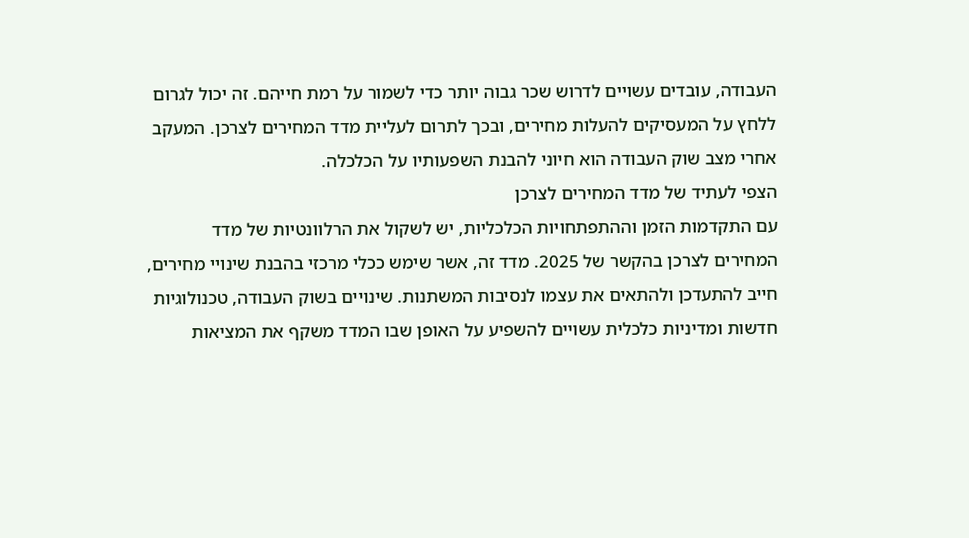העבודה, עובדים עשויים לדרוש שכר גבוה יותר כדי לשמור על רמת חייהם. זה יכול לגרום ללחץ על המעסיקים להעלות מחירים, ובכך לתרום לעליית מדד המחירים לצרכן. המעקב אחרי מצב שוק העבודה הוא חיוני להבנת השפעותיו על הכלכלה.
הצפי לעתיד של מדד המחירים לצרכן
עם התקדמות הזמן וההתפתחויות הכלכליות, יש לשקול את הרלוונטיות של מדד המחירים לצרכן בהקשר של 2025. מדד זה, אשר שימש ככלי מרכזי בהבנת שינויי מחירים, חייב להתעדכן ולהתאים את עצמו לנסיבות המשתנות. שינויים בשוק העבודה, טכנולוגיות חדשות ומדיניות כלכלית עשויים להשפיע על האופן שבו המדד משקף את המציאות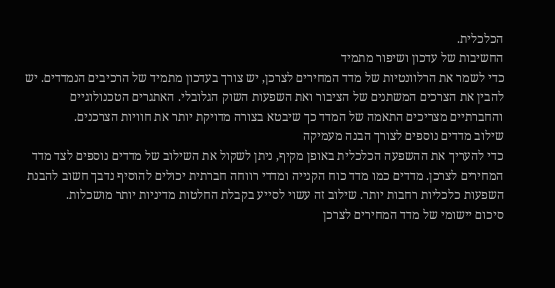הכלכלית.
החשיבות של עדכון ושיפור מתמיד
כדי לשמר את הרלוונטיות של מדד המחירים לצרכן, יש צורך בעדכון מתמיד של הרכיבים הנמדדים. יש להבין את הצרכים המשתנים של הציבור ואת השפעות השוק הגלובלי. האתגרים הטכנולוגיים והחברתיים מצריכים התאמה של המדד כך שיבטא בצורה מדויקת יותר את חוויות הצרכנים.
שילוב מדדים נוספים לצורך הבנה מעמיקה
כדי להעריך את ההשפעה הכלכלית באופן מקיף, ניתן לשקול את השילוב של מדדים נוספים לצד מדד המחירים לצרכן. מדדים כמו מדד כוח הקנייה ומדדי רווחה חברתית יכולים להוסיף נדבך חשוב להבנת השפעות כלכליות רחבות יותר. שילוב זה עשוי לסייע בקבלת החלטות מדיניות יותר מושכלות.
סיכום יישומי של מדד המחירים לצרכן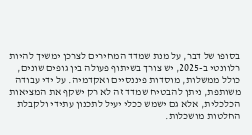בסופו של דבר, על מנת שמדד המחירים לצרכן ימשיך להיות רלוונטי ב-2025, יש צורך בשיתוף פעולה בין גופים שונים, כולל ממשלות, מוסדות פיננסיים ואקדמיה. על ידי עבודה משותפת, ניתן להבטיח שמדד זה לא רק ישקף את המציאות הכלכלית, אלא גם ישמש ככלי יעיל לתכנון עתידי ולקבלת החלטות מושכלות.